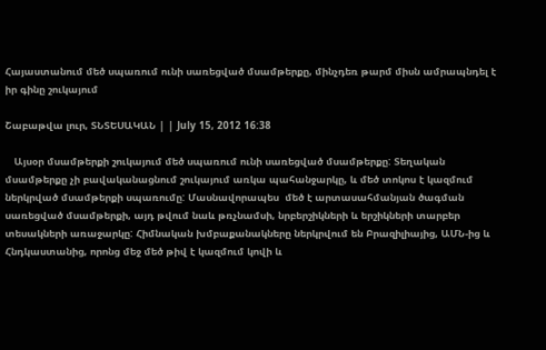Հայաստանում մեծ սպառում ունի սառեցված մսամթերքը, մինչդեռ թարմ միսն ամրապնդել է իր գինը շուկայում

Շաբաթվա լուր, ՏՆՏԵՍԱԿԱՆ | | July 15, 2012 16:38

   Այսօր մսամթերքի շուկայում մեծ սպառում ունի սառեցված մսամթերքը: Տեղական մսամթերքը չի բավականացնում շուկայում առկա պահանջարկը, և մեծ տոկոս է կազմում ներկրված մսամթերքի սպառումը: Մասնավորապես  մեծ է արտասահմանյան ծագման սառեցված մսամթերքի, այդ թվում նաև թռչնամսի, նրբերշիկների և երշիկների տարբեր տեսակների առաջարկը: Հիմնական խմբաքանակները ներկրվում են Բրազիլիայից, ԱՄՆ-ից և Հնդկաստանից, որոնց մեջ մեծ թիվ է կազմում կովի և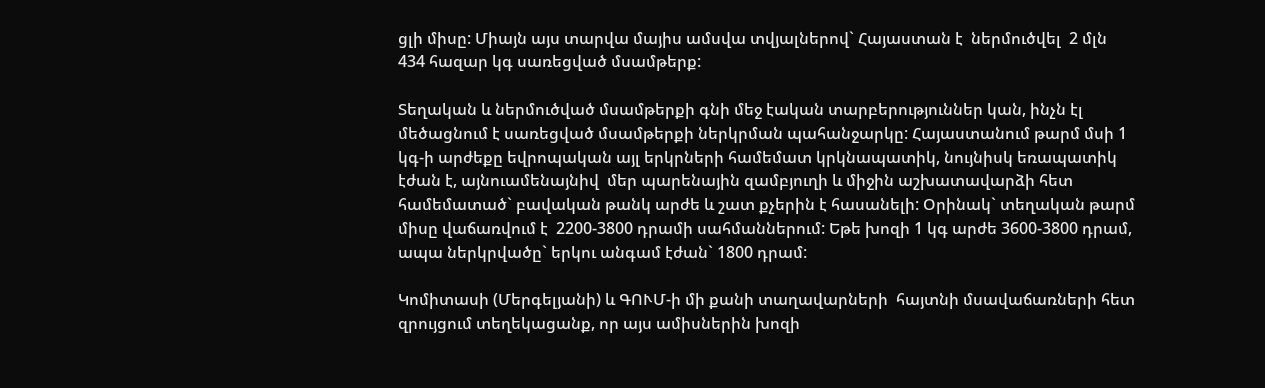ցլի միսը: Միայն այս տարվա մայիս ամսվա տվյալներով` Հայաստան է  ներմուծվել  2 մլն 434 հազար կգ սառեցված մսամթերք:

Տեղական և ներմուծված մսամթերքի գնի մեջ էական տարբերություններ կան, ինչն էլ մեծացնում է սառեցված մսամթերքի ներկրման պահանջարկը: Հայաստանում թարմ մսի 1 կգ-ի արժեքը եվրոպական այլ երկրների համեմատ կրկնապատիկ, նույնիսկ եռապատիկ էժան է, այնուամենայնիվ  մեր պարենային զամբյուղի և միջին աշխատավարձի հետ համեմատած` բավական թանկ արժե և շատ քչերին է հասանելի: Օրինակ` տեղական թարմ միսը վաճառվում է  2200-3800 դրամի սահմաններում: Եթե խոզի 1 կգ արժե 3600-3800 դրամ, ապա ներկրվածը` երկու անգամ էժան` 1800 դրամ:

Կոմիտասի (Մերգելյանի) և ԳՈՒՄ-ի մի քանի տաղավարների  հայտնի մսավաճառների հետ զրույցում տեղեկացանք, որ այս ամիսներին խոզի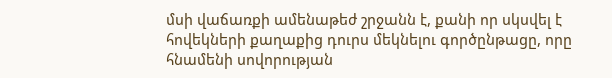մսի վաճառքի ամենաթեժ շրջանն է, քանի որ սկսվել է հովեկների քաղաքից դուրս մեկնելու գործընթացը, որը հնամենի սովորության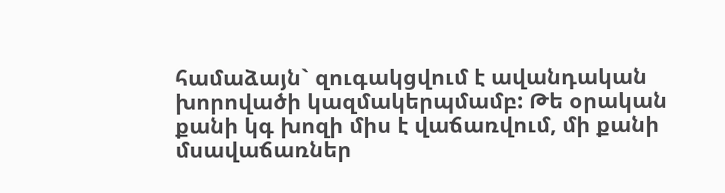համաձայն` զուգակցվում է ավանդական խորովածի կազմակերպմամբ: Թե օրական քանի կգ խոզի միս է վաճառվում, մի քանի մսավաճառներ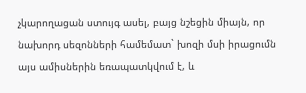չկարողացան ստույգ ասել, բայց նշեցին միայն, որ նախորդ սեզոնների համեմատ` խոզի մսի իրացումն այս ամիսներին եռապատկվում է, և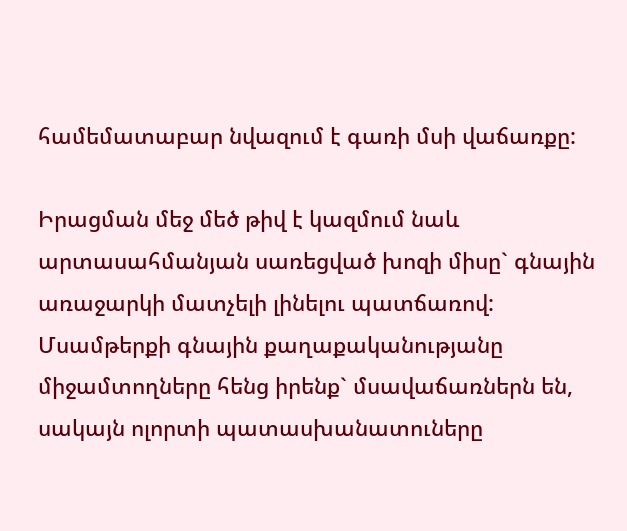համեմատաբար նվազում է գառի մսի վաճառքը:

Իրացման մեջ մեծ թիվ է կազմում նաև արտասահմանյան սառեցված խոզի միսը` գնային առաջարկի մատչելի լինելու պատճառով: Մսամթերքի գնային քաղաքականությանը միջամտողները հենց իրենք` մսավաճառներն են, սակայն ոլորտի պատասխանատուները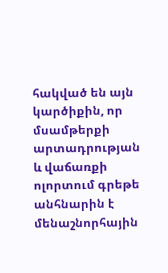հակված են այն կարծիքին, որ մսամթերքի արտադրության և վաճառքի ոլորտում գրեթե անհնարին է  մենաշնորհային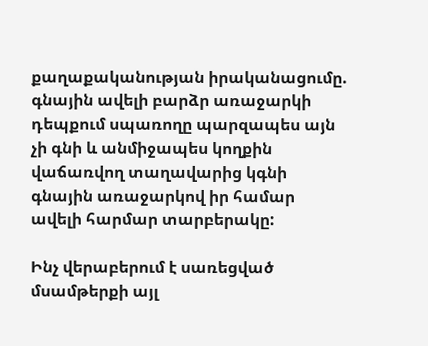քաղաքականության իրականացումը. գնային ավելի բարձր առաջարկի դեպքում սպառողը պարզապես այն չի գնի և անմիջապես կողքին վաճառվող տաղավարից կգնի գնային առաջարկով իր համար ավելի հարմար տարբերակը:

Ինչ վերաբերում է սառեցված մսամթերքի այլ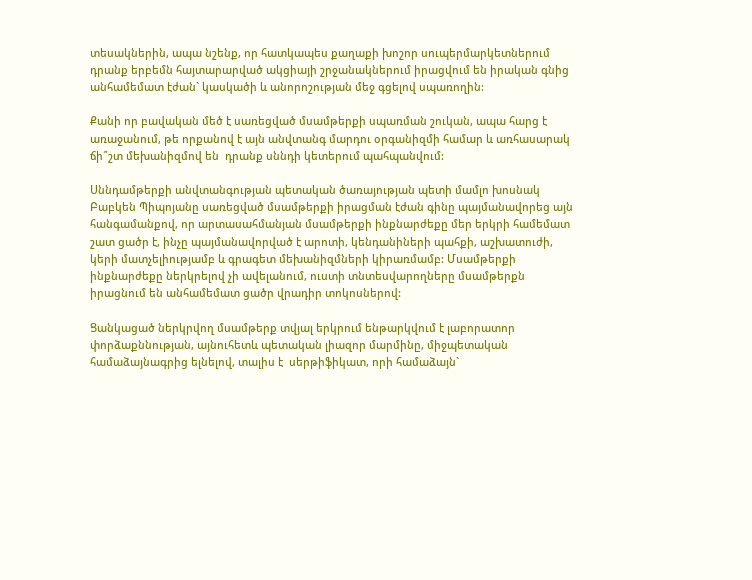տեսակներին, ապա նշենք, որ հատկապես քաղաքի խոշոր սուպերմարկետներում դրանք երբեմն հայտարարված ակցիայի շրջանակներում իրացվում են իրական գնից անհամեմատ էժան` կասկածի և անորոշության մեջ գցելով սպառողին:

Քանի որ բավական մեծ է սառեցված մսամթերքի սպառման շուկան, ապա հարց է առաջանում, թե որքանով է այն անվտանգ մարդու օրգանիզմի համար և առհասարակ ճի՞շտ մեխանիզմով են  դրանք սննդի կետերում պահպանվում:

Սննդամթերքի անվտանգության պետական ծառայության պետի մամլո խոսնակ Բաբկեն Պիպոյանը սառեցված մսամթերքի իրացման էժան գինը պայմանավորեց այն հանգամանքով, որ արտասահմանյան մսամթերքի ինքնարժեքը մեր երկրի համեմատ շատ ցածր է, ինչը պայմանավորված է արոտի, կենդանիների պահքի, աշխատուժի, կերի մատչելիությամբ և գրագետ մեխանիզմների կիրառմամբ: Մսամթերքի ինքնարժեքը ներկրելով չի ավելանում, ուստի տնտեսվարողները մսամթերքն իրացնում են անհամեմատ ցածր վրադիր տոկոսներով:

Ցանկացած ներկրվող մսամթերք տվյալ երկրում ենթարկվում է լաբորատոր փորձաքննության, այնուհետև պետական լիազոր մարմինը, միջպետական համաձայնագրից ելնելով, տալիս է  սերթիֆիկատ, որի համաձայն`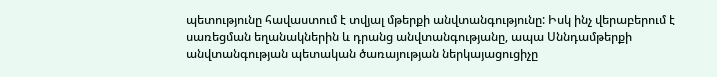պետությունը հավաստում է տվյալ մթերքի անվտանգությունը: Իսկ ինչ վերաբերում է սառեցման եղանակներին և դրանց անվտանգությանը, ապա Սննդամթերքի անվտանգության պետական ծառայության ներկայացուցիչը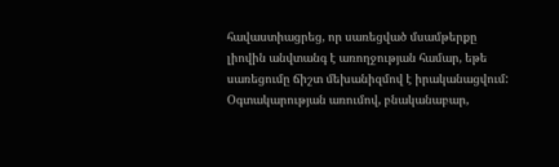հավաստիացրեց, որ սառեցված մսամթերքը  լիովին անվտանգ է առողջության համար, եթե սառեցումը ճիշտ մեխանիզմով է իրականացվում: Օգտակարության առումով, բնականաբար,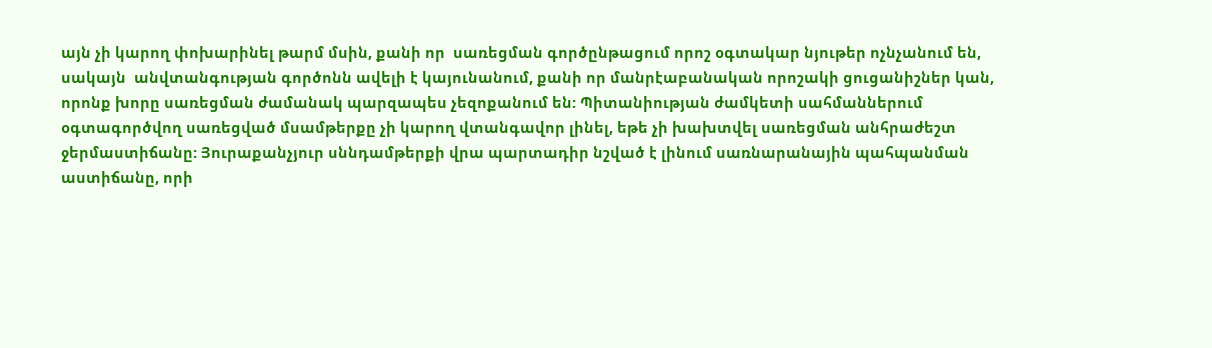այն չի կարող փոխարինել թարմ մսին, քանի որ  սառեցման գործընթացում որոշ օգտակար նյութեր ոչնչանում են, սակայն  անվտանգության գործոնն ավելի է կայունանում, քանի որ մանրէաբանական որոշակի ցուցանիշներ կան, որոնք խորը սառեցման ժամանակ պարզապես չեզոքանում են: Պիտանիության ժամկետի սահմաններում օգտագործվող սառեցված մսամթերքը չի կարող վտանգավոր լինել, եթե չի խախտվել սառեցման անհրաժեշտ ջերմաստիճանը: Յուրաքանչյուր սննդամթերքի վրա պարտադիր նշված է լինում սառնարանային պահպանման աստիճանը, որի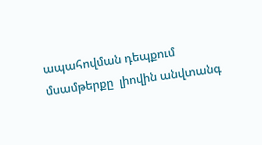ապահովման դեպքում մսամթերքը  լիովին անվտանգ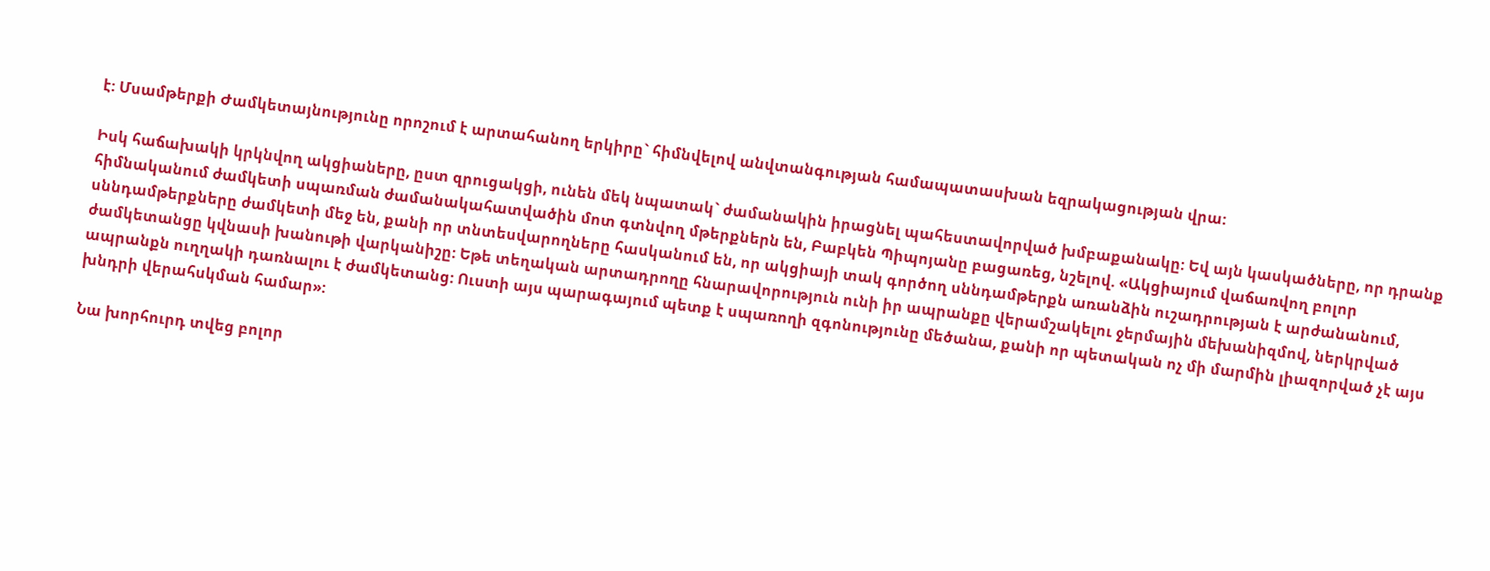է: Մսամթերքի Ժամկետայնությունը որոշում է արտահանող երկիրը` հիմնվելով անվտանգության համապատասխան եզրակացության վրա:

Իսկ հաճախակի կրկնվող ակցիաները, ըստ զրուցակցի, ունեն մեկ նպատակ` ժամանակին իրացնել պահեստավորված խմբաքանակը: Եվ այն կասկածները, որ դրանք հիմնականում ժամկետի սպառման ժամանակահատվածին մոտ գտնվող մթերքներն են, Բաբկեն Պիպոյանը բացառեց, նշելով. «Ակցիայում վաճառվող բոլոր սննդամթերքները ժամկետի մեջ են, քանի որ տնտեսվարողները հասկանում են, որ ակցիայի տակ գործող սննդամթերքն առանձին ուշադրության է արժանանում, ժամկետանցը կվնասի խանութի վարկանիշը: Եթե տեղական արտադրողը հնարավորություն ունի իր ապրանքը վերամշակելու ջերմային մեխանիզմով, ներկրված ապրանքն ուղղակի դառնալու է ժամկետանց: Ուստի այս պարագայում պետք է սպառողի զգոնությունը մեծանա, քանի որ պետական ոչ մի մարմին լիազորված չէ այս խնդրի վերահսկման համար»:

Նա խորհուրդ տվեց բոլոր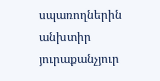սպառողներին անխտիր յուրաքանչյուր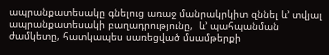ապրանքատեսակը գնելուց առաջ մանրակրկիտ զննել և’ տվյալ ապրանքատեսակի բաղադրությունը,  և’ պահպանման ժամկետը, հատկապես սառեցված մսամթերքի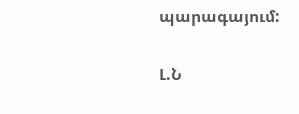պարագայում:

Լ.Ն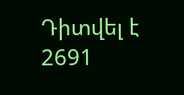Դիտվել է 2691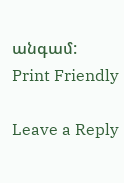անգամ:
Print Friendly

Leave a Reply